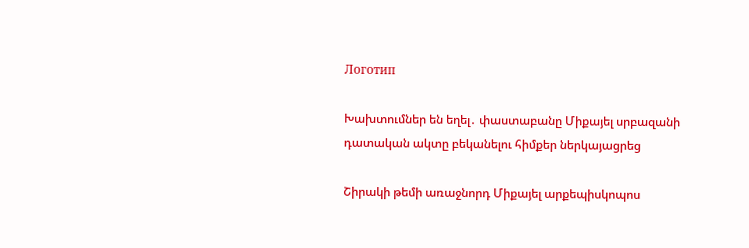Логотип

Խախտումներ են եղել․ փաստաբանը Միքայել սրբազանի դատական ակտը բեկանելու հիմքեր ներկայացրեց

Շիրակի թեմի առաջնորդ Միքայել արքեպիսկոպոս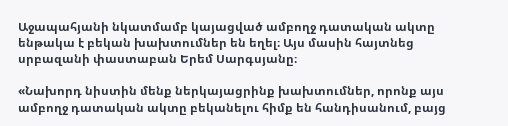Աջապահյանի նկատմամբ կայացված ամբողջ դատական ակտը ենթակա է բեկան խախտումներ են եղել։ Այս մասին հայտնեց սրբազանի փաստաբան Երեմ Սարգսյանը։

«Նախորդ նիստին մենք ներկայացրինք խախտումներ, որոնք այս ամբողջ դատական ակտը բեկանելու հիմք են հանդիսանում, բայց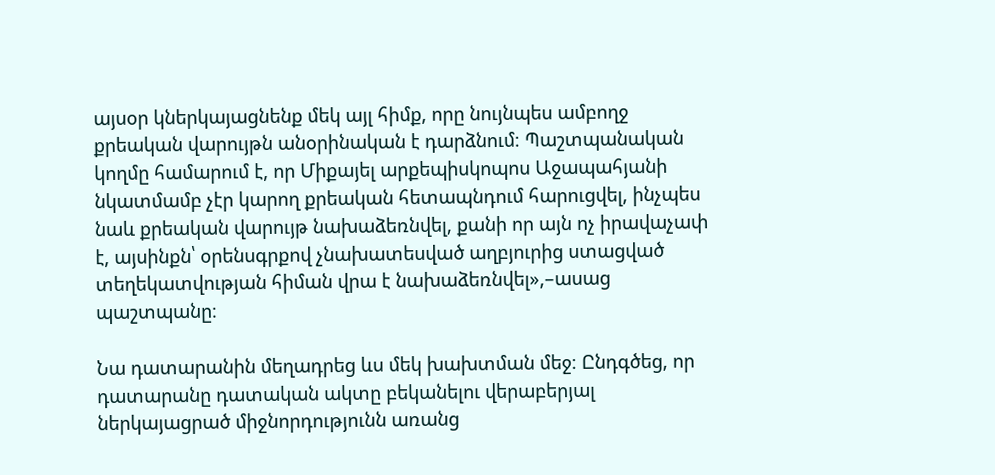այսօր կներկայացնենք մեկ այլ հիմք, որը նույնպես ամբողջ քրեական վարույթն անօրինական է դարձնում։ Պաշտպանական կողմը համարում է, որ Միքայել արքեպիսկոպոս Աջապահյանի նկատմամբ չէր կարող քրեական հետապնդում հարուցվել, ինչպես նաև քրեական վարույթ նախաձեռնվել, քանի որ այն ոչ իրավաչափ է, այսինքն՝ օրենսգրքով չնախատեսված աղբյուրից ստացված տեղեկատվության հիման վրա է նախաձեռնվել»,–ասաց պաշտպանը։

Նա դատարանին մեղադրեց ևս մեկ խախտման մեջ։ Ընդգծեց, որ դատարանը դատական ակտը բեկանելու վերաբերյալ ներկայացրած միջնորդությունն առանց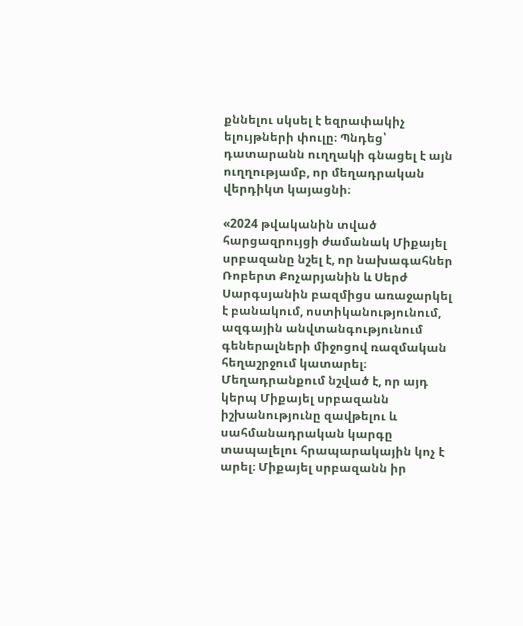քննելու սկսել է եզրափակիչ ելույթների փուլը։ Պնդեց՝ դատարանն ուղղակի գնացել է այն ուղղությամբ, որ մեղադրական վերդիկտ կայացնի։

«2024 թվականին տված հարցազրույցի ժամանակ Միքայել սրբազանը նշել է, որ նախագահներ Ռոբերտ Քոչարյանին և Սերժ Սարգսյանին բազմիցս առաջարկել է բանակում, ոստիկանությունում, ազգային անվտանգությունում գեներալների միջոցով ռազմական հեղաշրջում կատարել։ Մեղադրանքում նշված է, որ այդ կերպ Միքայել սրբազանն իշխանությունը զավթելու և սահմանադրական կարգը տապալելու հրապարակային կոչ է արել։ Միքայել սրբազանն իր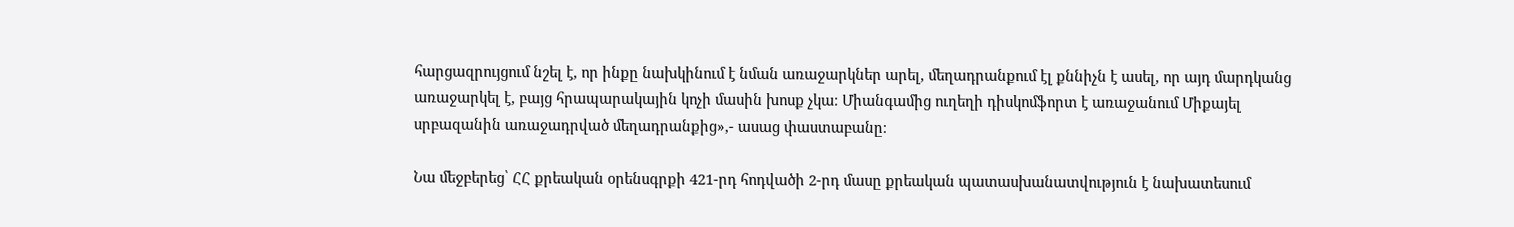հարցազրույցում նշել է, որ ինքը նախկինում է նման առաջարկներ արել, մեղադրանքում էլ քննիչն է ասել, որ այդ մարդկանց առաջարկել է, բայց հրապարակային կոչի մասին խոսք չկա։ Միանգամից ուղեղի դիսկոմֆորտ է առաջանում Միքայել սրբազանին առաջադրված մեղադրանքից»,- ասաց փաստաբանը։

Նա մեջբերեց՝ ՀՀ քրեական օրենսգրքի 421-րդ հոդվածի 2-րդ մասը քրեական պատասխանատվություն է նախատեսում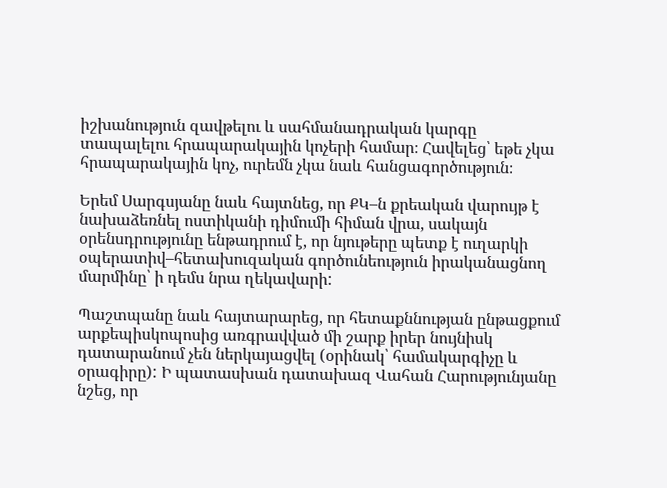իշխանություն զավթելու և սահմանադրական կարգը տապալելու հրապարակային կոչերի համար։ Հավելեց՝ եթե չկա հրապարակային կոչ, ուրեմն չկա նաև հանցագործություն։

Երեմ Սարգսյանը նաև հայտնեց, որ ՔԿ–ն քրեական վարույթ է նախաձեռնել ոստիկանի դիմումի հիման վրա, սակայն օրենսդրությունը ենթադրում է, որ նյութերը պետք է ուղարկի օպերատիվ–հետախուզական գործունեություն իրականացնող մարմինը՝ ի դեմս նրա ղեկավարի:

Պաշտպանը նաև հայտարարեց, որ հետաքննության ընթացքում արքեպիսկոպոսից առգրավված մի շարք իրեր նույնիսկ դատարանում չեն ներկայացվել (օրինակ՝ համակարգիչը և օրագիրը): Ի պատասխան դատախազ Վահան Հարությունյանը նշեց, որ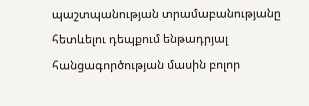պաշտպանության տրամաբանությանը հետևելու դեպքում ենթադրյալ հանցագործության մասին բոլոր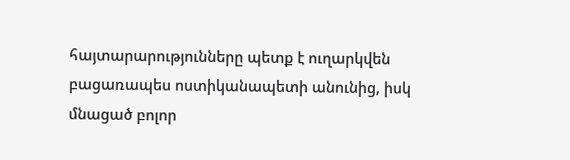հայտարարությունները պետք է ուղարկվեն բացառապես ոստիկանապետի անունից, իսկ մնացած բոլոր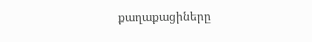քաղաքացիները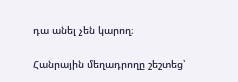դա անել չեն կարող։

Հանրային մեղադրողը շեշտեց՝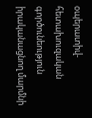օպերատիվ-հետախուզական գործունեություն իրականացնող մարմնի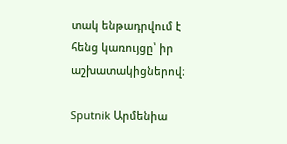տակ ենթադրվում է հենց կառույցը՝ իր աշխատակիցներով։

Sputnik Արմենիա